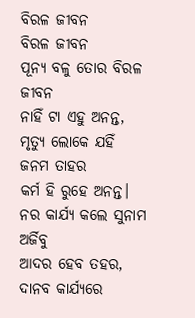ବିରଳ ଜୀବନ
ବିରଳ ଜୀବନ
ପୂନ୍ୟ ବଳୁ ତୋର ବିରଳ ଜୀବନ
ନାହିଁ ଟା ଏହୁ ଅନନ୍ତ,
ମୃତ୍ୟୁ ଲୋକେ ଯହିଁ ଜନମ ତାହର
କର୍ମ ହି ରୁହେ ଅନନ୍ତ।
ନର କାର୍ଯ୍ୟ କଲେ ସୁନାମ ଅର୍ଜିବୁ
ଆଦର ହେବ ତହର,
ଦାନବ କାର୍ଯ୍ୟରେ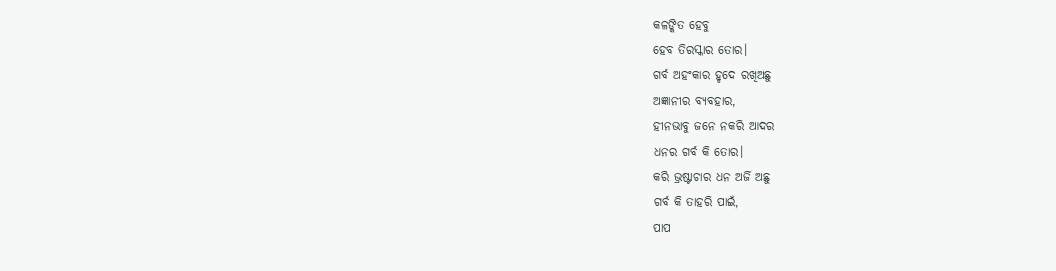କଳଙ୍କିତ ହେବୁ
ହେବ ତିରସ୍କାର ତୋର।
ଗର୍ବ ଅହଂକାର ହୃଦେ ରଖିଅଛୁ
ଅଜ୍ଞାନୀର ବ୍ୟବହାର,
ହୀନଭାବୁ ଜନେ ନକରି ଆଦର
ଧନର ଗର୍ବ କି ତୋର।
କରି ଭ୍ରଷ୍ଟାଚାର ଧନ ଅର୍ଜି ଅଛୁ
ଗର୍ବ କି ତାହରି ପାଇଁ,
ପାପ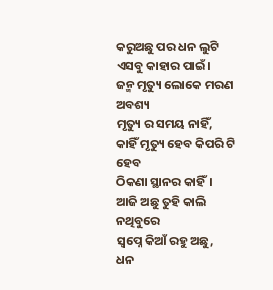କରୁଅଛୁ ପର ଧନ ଲୁଟି
ଏସବୁ କାହାର ପାଇଁ।
ଜନ୍ମ ମୃତ୍ୟୁ ଲୋକେ ମରଣ ଅବଶ୍ୟ
ମୃତ୍ୟୁ ର ସମୟ ନାହିଁ,
କାହିଁ ମୃତ୍ୟୁ ହେବ କିପରି ଟି ହେବ
ଠିକଣା ସ୍ଥାନର କାହିଁ।
ଆଜି ଅଛୁ ତୁହି କାଲି ନଥିବୁରେ
ସ୍ବପ୍ନେ କିଆଁ ରହୁ ଅଛୁ,
ଧନ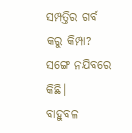ସମ୍ପତ୍ତିର ଗର୍ବ କରୁ କିମ୍ପା?
ସଙ୍ଗେ ନଯିବରେ କିଛି।
ବାହୁବଳ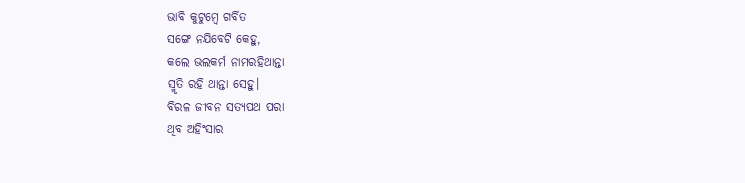ଭାବି କୁଟୁମ୍ବେ ଗର୍ବିତ
ସଙ୍ଗେ ନଯିବେଟି କେହୁ,
କଲେ ଭଲକର୍ମ ନାମରହିଥାନ୍ତା
ସ୍ମୃତି ରହି ଥାନ୍ତା ସେହୁ।
ବିରଳ ଜୀବନ ସତ୍ୟପଥ ପରା
ଥିବ ଅହିଂସାର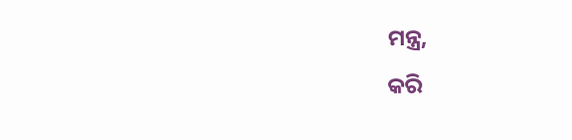ମନ୍ତ୍ର,
କରି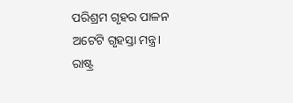ପରିଶ୍ରମ ଗୃହର ପାଳନ
ଅଟେଟି ଗୃହସ୍ତା ମନ୍ତ୍ର।
ରାଷ୍ଟ୍ର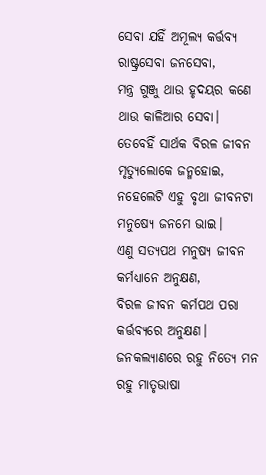ସେବା ଯହିଁ ଅମୂଲ୍ୟ କର୍ତ୍ତବ୍ୟ
ରାଷ୍ଟ୍ରସେବା ଜନସେବା,
ମନ୍ତ୍ର ଗୁଞ୍ଜୁ ଥାଉ ହୃଦୟର କଣେ
ଥାଉ କାଳିଆର ସେବା।
ତେବେହିଁ ସାର୍ଥକ ବିରଳ ଜୀବନ
ମୃତ୍ୟୁଲୋକେ ଜନ୍ମହୋଇ,
ନହେଲେଟି ଏହୁ ବୃଥା ଜୀବନଟା
ମନୁଷ୍ୟେ ଜନମେ ଭାଇ।
ଏଣୁ ସତ୍ୟପଥ ମନୁଷ୍ୟ ଜୀବନ
କର୍ମଧ୍ୟାନେ ଅନୁକ୍ଷଣ,
ବିରଳ ଜୀବନ କର୍ମପଥ ପରା
କର୍ତ୍ତବ୍ୟରେ ଅନୁକ୍ଷଣ।
ଜନକଲ୍ୟାଣରେ ରହୁ ନିତ୍ୟେ ମନ
ରହୁ ମାତୃଭାଷା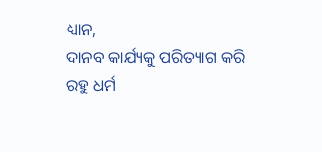ଧ୍ୟାନ,
ଦାନବ କାର୍ଯ୍ୟକୁ ପରିତ୍ୟାଗ କରି
ରହୁ ଧର୍ମ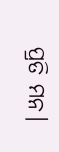ପ୍ରତି ମନ।